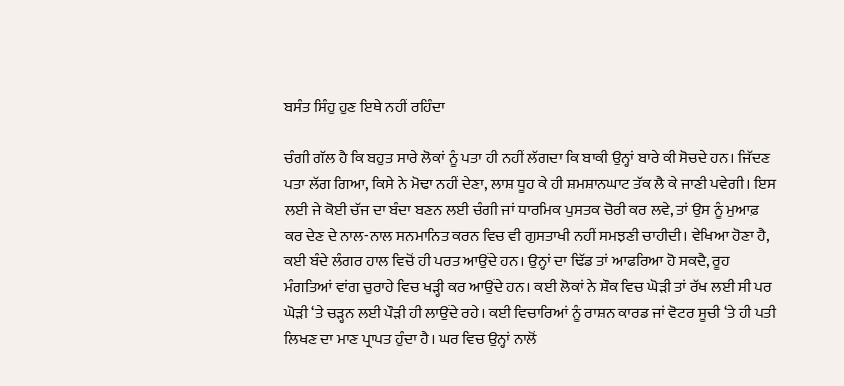ਬਸੰਤ ਸਿੰਹੁ ਹੁਣ ਇਥੇ ਨਹੀਂ ਰਹਿੰਦਾ

ਚੰਗੀ ਗੱਲ ਹੈ ਕਿ ਬਹੁਤ ਸਾਰੇ ਲੋਕਾਂ ਨੂੰ ਪਤਾ ਹੀ ਨਹੀਂ ਲੱਗਦਾ ਕਿ ਬਾਕੀ ਉਨ੍ਹਾਂ ਬਾਰੇ ਕੀ ਸੋਚਦੇ ਹਨ। ਜਿੱਦਣ ਪਤਾ ਲੱਗ ਗਿਆ, ਕਿਸੇ ਨੇ ਮੋਢਾ ਨਹੀਂ ਦੇਣਾ, ਲਾਸ਼ ਧੂਹ ਕੇ ਹੀ ਸ਼ਮਸ਼ਾਨਘਾਟ ਤੱਕ ਲੈ ਕੇ ਜਾਣੀ ਪਵੇਗੀ। ਇਸ ਲਈ ਜੇ ਕੋਈ ਚੱਜ ਦਾ ਬੰਦਾ ਬਣਨ ਲਈ ਚੰਗੀ ਜਾਂ ਧਾਰਮਿਕ ਪੁਸਤਕ ਚੋਰੀ ਕਰ ਲਵੇ, ਤਾਂ ਉਸ ਨੂੰ ਮੁਆਫ਼ ਕਰ ਦੇਣ ਦੇ ਨਾਲ-ਨਾਲ ਸਨਮਾਨਿਤ ਕਰਨ ਵਿਚ ਵੀ ਗੁਸਤਾਖੀ ਨਹੀਂ ਸਮਝਣੀ ਚਾਹੀਦੀ। ਵੇਖਿਆ ਹੋਣਾ ਹੈ, ਕਈ ਬੰਦੇ ਲੰਗਰ ਹਾਲ ਵਿਚੋਂ ਹੀ ਪਰਤ ਆਉਂਦੇ ਹਨ। ਉਨ੍ਹਾਂ ਦਾ ਢਿੱਡ ਤਾਂ ਆਫਰਿਆ ਹੋ ਸਕਦੈ, ਰੂਹ ਮੰਗਤਿਆਂ ਵਾਂਗ ਚੁਰਾਹੇ ਵਿਚ ਖੜ੍ਹੀ ਕਰ ਆਉਂਦੇ ਹਨ। ਕਈ ਲੋਕਾਂ ਨੇ ਸ਼ੌਕ ਵਿਚ ਘੋੜੀ ਤਾਂ ਰੱਖ ਲਈ ਸੀ ਪਰ ਘੋੜੀ ‘ਤੇ ਚੜ੍ਹਨ ਲਈ ਪੌੜੀ ਹੀ ਲਾਉਂਦੇ ਰਹੇ। ਕਈ ਵਿਚਾਰਿਆਂ ਨੂੰ ਰਾਸ਼ਨ ਕਾਰਡ ਜਾਂ ਵੋਟਰ ਸੂਚੀ ‘ਤੇ ਹੀ ਪਤੀ ਲਿਖਣ ਦਾ ਮਾਣ ਪ੍ਰਾਪਤ ਹੁੰਦਾ ਹੈ। ਘਰ ਵਿਚ ਉਨ੍ਹਾਂ ਨਾਲੋਂ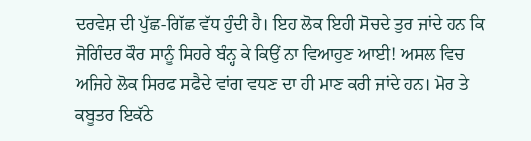ਦਰਵੇਸ਼ ਦੀ ਪੁੱਛ-ਗਿੱਛ ਵੱਧ ਹੁੰਦੀ ਹੈ। ਇਹ ਲੋਕ ਇਹੀ ਸੋਚਦੇ ਤੁਰ ਜਾਂਦੇ ਹਨ ਕਿ ਜੋਗਿੰਦਰ ਕੌਰ ਸਾਨੂੰ ਸਿਹਰੇ ਬੰਨ੍ਹ ਕੇ ਕਿਉਂ ਨਾ ਵਿਆਹੁਣ ਆਈ! ਅਸਲ ਵਿਚ ਅਜਿਹੇ ਲੋਕ ਸਿਰਫ ਸਫੈਦੇ ਵਾਂਗ ਵਧਣ ਦਾ ਹੀ ਮਾਣ ਕਰੀ ਜਾਂਦੇ ਹਨ। ਮੋਰ ਤੇ ਕਬੂਤਰ ਇਕੱਠੇ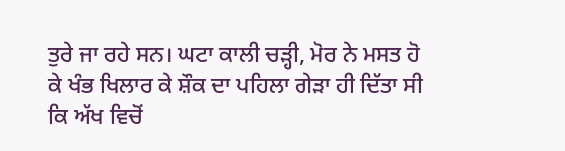ਤੁਰੇ ਜਾ ਰਹੇ ਸਨ। ਘਟਾ ਕਾਲੀ ਚੜ੍ਹੀ, ਮੋਰ ਨੇ ਮਸਤ ਹੋ ਕੇ ਖੰਭ ਖਿਲਾਰ ਕੇ ਸ਼ੌਕ ਦਾ ਪਹਿਲਾ ਗੇੜਾ ਹੀ ਦਿੱਤਾ ਸੀ ਕਿ ਅੱਖ ਵਿਚੋਂ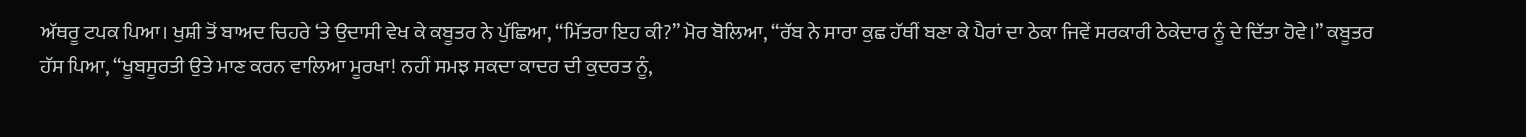ਅੱਥਰੂ ਟਪਕ ਪਿਆ। ਖੁਸ਼ੀ ਤੋਂ ਬਾਅਦ ਚਿਹਰੇ ‘ਤੇ ਉਦਾਸੀ ਵੇਖ ਕੇ ਕਬੂਤਰ ਨੇ ਪੁੱਛਿਆ, “ਮਿੱਤਰਾ ਇਹ ਕੀ?” ਮੋਰ ਬੋਲਿਆ, “ਰੱਬ ਨੇ ਸਾਰਾ ਕੁਛ ਹੱਥੀਂ ਬਣਾ ਕੇ ਪੈਰਾਂ ਦਾ ਠੇਕਾ ਜਿਵੇਂ ਸਰਕਾਰੀ ਠੇਕੇਦਾਰ ਨੂੰ ਦੇ ਦਿੱਤਾ ਹੋਵੇ।” ਕਬੂਤਰ ਹੱਸ ਪਿਆ, “ਖੂਬਸੂਰਤੀ ਉਤੇ ਮਾਣ ਕਰਨ ਵਾਲਿਆ ਮੂਰਖਾ! ਨਹੀਂ ਸਮਝ ਸਕਦਾ ਕਾਦਰ ਦੀ ਕੁਦਰਤ ਨੂੰ,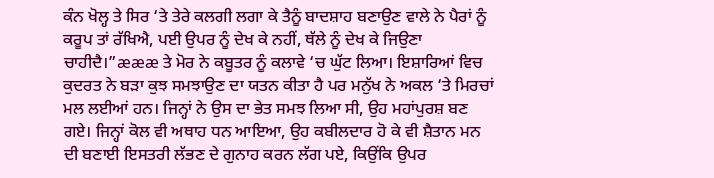ਕੰਨ ਖੋਲ੍ਹ ਤੇ ਸਿਰ ‘ਤੇ ਤੇਰੇ ਕਲਗੀ ਲਗਾ ਕੇ ਤੈਨੂੰ ਬਾਦਸ਼ਾਹ ਬਣਾਉਣ ਵਾਲੇ ਨੇ ਪੈਰਾਂ ਨੂੰ ਕਰੂਪ ਤਾਂ ਰੱਖਿਐ, ਪਈ ਉਪਰ ਨੂੰ ਦੇਖ ਕੇ ਨਹੀਂ, ਥੱਲੇ ਨੂੰ ਦੇਖ ਕੇ ਜਿਉਣਾ ਚਾਹੀਦੈ।”æææ ਤੇ ਮੋਰ ਨੇ ਕਬੂਤਰ ਨੂੰ ਕਲਾਵੇ ‘ਚ ਘੁੱਟ ਲਿਆ। ਇਸ਼ਾਰਿਆਂ ਵਿਚ ਕੁਦਰਤ ਨੇ ਬੜਾ ਕੁਝ ਸਮਝਾਉਣ ਦਾ ਯਤਨ ਕੀਤਾ ਹੈ ਪਰ ਮਨੁੱਖ ਨੇ ਅਕਲ ‘ਤੇ ਮਿਰਚਾਂ ਮਲ ਲਈਆਂ ਹਨ। ਜਿਨ੍ਹਾਂ ਨੇ ਉਸ ਦਾ ਭੇਤ ਸਮਝ ਲਿਆ ਸੀ, ਉਹ ਮਹਾਂਪੁਰਸ਼ ਬਣ ਗਏ। ਜਿਨ੍ਹਾਂ ਕੋਲ ਵੀ ਅਥਾਹ ਧਨ ਆਇਆ, ਉਹ ਕਬੀਲਦਾਰ ਹੋ ਕੇ ਵੀ ਸ਼ੈਤਾਨ ਮਨ ਦੀ ਬਣਾਈ ਇਸਤਰੀ ਲੱਭਣ ਦੇ ਗੁਨਾਹ ਕਰਨ ਲੱਗ ਪਏ, ਕਿਉਂਕਿ ਉਪਰ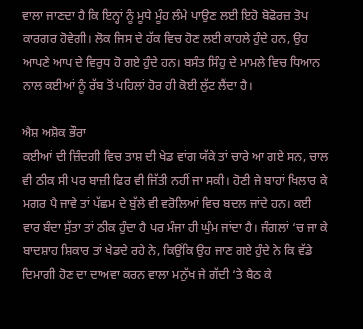ਵਾਲਾ ਜਾਣਦਾ ਹੈ ਕਿ ਇਨ੍ਹਾਂ ਨੂੰ ਮੂਧੇ ਮੂੰਹ ਲੰਮੇ ਪਾਉਣ ਲਈ ਇਹੋ ਬੋਫੋਰਜ਼ ਤੋਪ ਕਾਰਗਰ ਹੋਵੇਗੀ। ਲੋਕ ਜਿਸ ਦੇ ਹੱਕ ਵਿਚ ਹੋਣ ਲਈ ਕਾਹਲੇ ਹੁੰਦੇ ਹਨ, ਉਹ ਆਪਣੇ ਆਪ ਦੇ ਵਿਰੁਧ ਹੋ ਗਏ ਹੁੰਦੇ ਹਨ। ਬਸੰਤ ਸਿੰਹੁ ਦੇ ਮਾਮਲੇ ਵਿਚ ਧਿਆਨ ਨਾਲ ਕਈਆਂ ਨੂੰ ਰੱਬ ਤੋਂ ਪਹਿਲਾਂ ਹੋਰ ਹੀ ਕੋਈ ਲੁੱਟ ਲੈਂਦਾ ਹੈ।

ਐਸ਼ ਅਸ਼ੋਕ ਭੌਰਾ
ਕਈਆਂ ਦੀ ਜ਼ਿੰਦਗੀ ਵਿਚ ਤਾਸ਼ ਦੀ ਖੇਡ ਵਾਂਗ ਯੱਕੇ ਤਾਂ ਚਾਰੇ ਆ ਗਏ ਸਨ, ਚਾਲ ਵੀ ਠੀਕ ਸੀ ਪਰ ਬਾਜ਼ੀ ਫਿਰ ਵੀ ਜਿੱਤੀ ਨਹੀਂ ਜਾ ਸਕੀ। ਹੋਣੀ ਜੇ ਬਾਹਾਂ ਖਿਲਾਰ ਕੇ ਮਗਰ ਪੈ ਜਾਵੇ ਤਾਂ ਪੱਛਮ ਦੇ ਬੁੱਲੇ ਵੀ ਵਰੋਲਿਆਂ ਵਿਚ ਬਦਲ ਜਾਂਦੇ ਹਨ। ਕਈ ਵਾਰ ਬੰਦਾ ਸੁੱਤਾ ਤਾਂ ਠੀਕ ਹੁੰਦਾ ਹੈ ਪਰ ਮੰਜਾ ਹੀ ਘੁੰਮ ਜਾਂਦਾ ਹੈ। ਜੰਗਲਾਂ ‘ਚ ਜਾ ਕੇ ਬਾਦਸ਼ਾਹ ਸ਼ਿਕਾਰ ਤਾਂ ਖੇਡਦੇ ਰਹੇ ਨੇ, ਕਿਉਂਕਿ ਉਹ ਜਾਣ ਗਏ ਹੁੰਦੇ ਨੇ ਕਿ ਵੱਡੇ ਦਿਮਾਗੀ ਹੋਣ ਦਾ ਦਾਅਵਾ ਕਰਨ ਵਾਲਾ ਮਨੁੱਖ ਜੇ ਗੱਦੀ ‘ਤੇ ਬੈਠ ਕੇ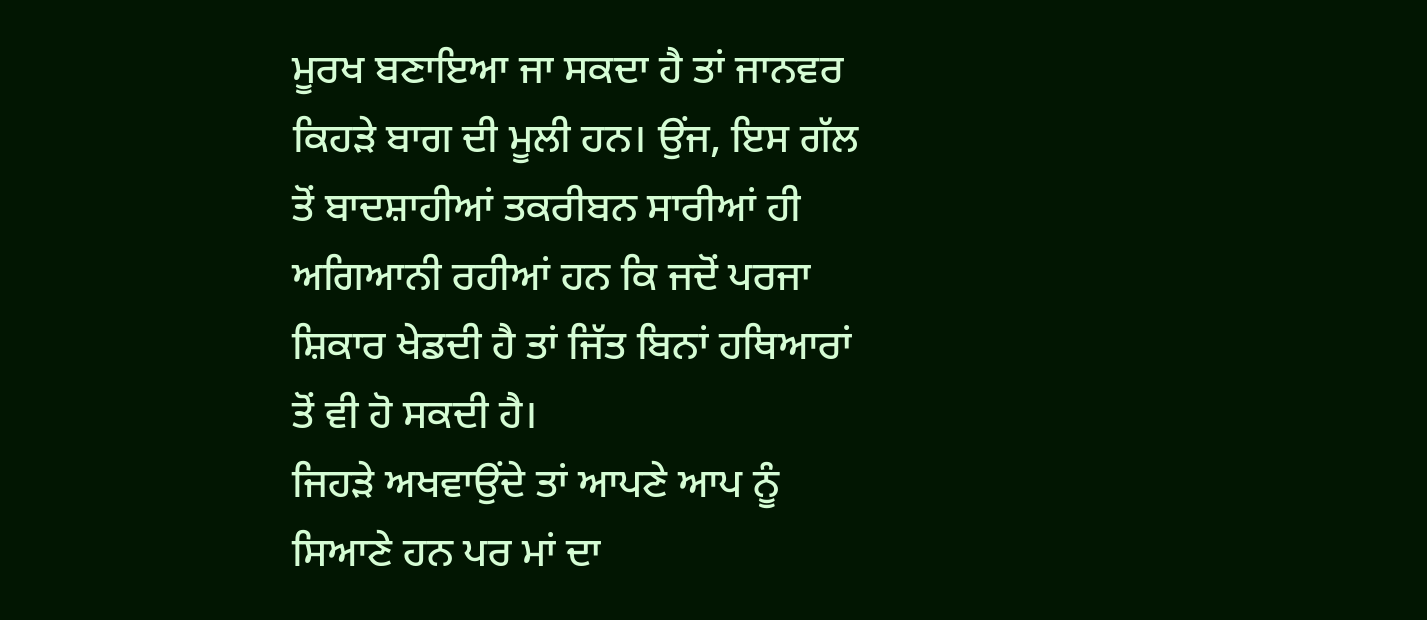ਮੂਰਖ ਬਣਾਇਆ ਜਾ ਸਕਦਾ ਹੈ ਤਾਂ ਜਾਨਵਰ ਕਿਹੜੇ ਬਾਗ ਦੀ ਮੂਲੀ ਹਨ। ਉਂਜ, ਇਸ ਗੱਲ ਤੋਂ ਬਾਦਸ਼ਾਹੀਆਂ ਤਕਰੀਬਨ ਸਾਰੀਆਂ ਹੀ ਅਗਿਆਨੀ ਰਹੀਆਂ ਹਨ ਕਿ ਜਦੋਂ ਪਰਜਾ ਸ਼ਿਕਾਰ ਖੇਡਦੀ ਹੈ ਤਾਂ ਜਿੱਤ ਬਿਨਾਂ ਹਥਿਆਰਾਂ ਤੋਂ ਵੀ ਹੋ ਸਕਦੀ ਹੈ।
ਜਿਹੜੇ ਅਖਵਾਉਂਦੇ ਤਾਂ ਆਪਣੇ ਆਪ ਨੂੰ ਸਿਆਣੇ ਹਨ ਪਰ ਮਾਂ ਦਾ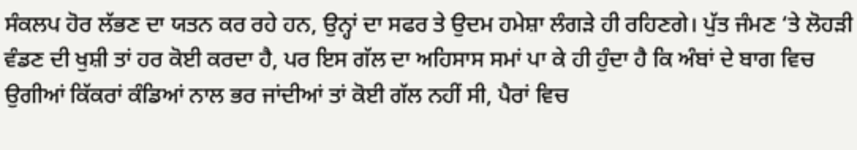ਸੰਕਲਪ ਹੋਰ ਲੱਭਣ ਦਾ ਯਤਨ ਕਰ ਰਹੇ ਹਨ, ਉਨ੍ਹਾਂ ਦਾ ਸਫਰ ਤੇ ਉਦਮ ਹਮੇਸ਼ਾ ਲੰਗੜੇ ਹੀ ਰਹਿਣਗੇ। ਪੁੱਤ ਜੰਮਣ ‘ਤੇ ਲੋਹੜੀ ਵੰਡਣ ਦੀ ਖੁਸ਼ੀ ਤਾਂ ਹਰ ਕੋਈ ਕਰਦਾ ਹੈ, ਪਰ ਇਸ ਗੱਲ ਦਾ ਅਹਿਸਾਸ ਸਮਾਂ ਪਾ ਕੇ ਹੀ ਹੁੰਦਾ ਹੈ ਕਿ ਅੰਬਾਂ ਦੇ ਬਾਗ ਵਿਚ ਉਗੀਆਂ ਕਿੱਕਰਾਂ ਕੰਡਿਆਂ ਨਾਲ ਭਰ ਜਾਂਦੀਆਂ ਤਾਂ ਕੋਈ ਗੱਲ ਨਹੀਂ ਸੀ, ਪੈਰਾਂ ਵਿਚ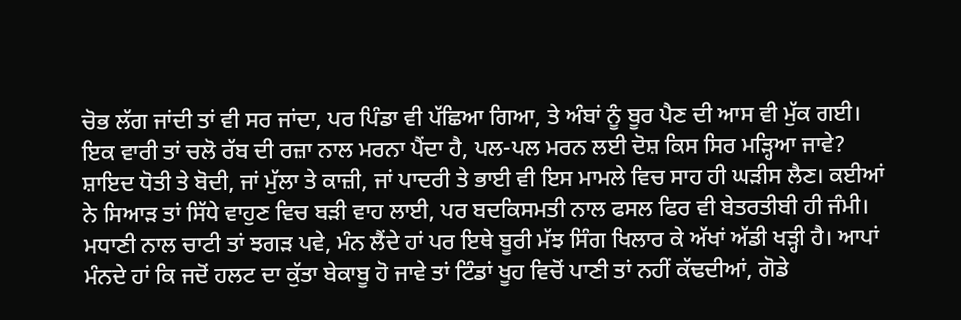ਚੋਭ ਲੱਗ ਜਾਂਦੀ ਤਾਂ ਵੀ ਸਰ ਜਾਂਦਾ, ਪਰ ਪਿੰਡਾ ਵੀ ਪੱਛਿਆ ਗਿਆ, ਤੇ ਅੰਬਾਂ ਨੂੰ ਬੂਰ ਪੈਣ ਦੀ ਆਸ ਵੀ ਮੁੱਕ ਗਈ।
ਇਕ ਵਾਰੀ ਤਾਂ ਚਲੋ ਰੱਬ ਦੀ ਰਜ਼ਾ ਨਾਲ ਮਰਨਾ ਪੈਂਦਾ ਹੈ, ਪਲ-ਪਲ ਮਰਨ ਲਈ ਦੋਸ਼ ਕਿਸ ਸਿਰ ਮੜ੍ਹਿਆ ਜਾਵੇ? ਸ਼ਾਇਦ ਧੋਤੀ ਤੇ ਬੋਦੀ, ਜਾਂ ਮੁੱਲਾ ਤੇ ਕਾਜ਼ੀ, ਜਾਂ ਪਾਦਰੀ ਤੇ ਭਾਈ ਵੀ ਇਸ ਮਾਮਲੇ ਵਿਚ ਸਾਹ ਹੀ ਘੜੀਸ ਲੈਣ। ਕਈਆਂ ਨੇ ਸਿਆੜ ਤਾਂ ਸਿੱਧੇ ਵਾਹੁਣ ਵਿਚ ਬੜੀ ਵਾਹ ਲਾਈ, ਪਰ ਬਦਕਿਸਮਤੀ ਨਾਲ ਫਸਲ ਫਿਰ ਵੀ ਬੇਤਰਤੀਬੀ ਹੀ ਜੰਮੀ।
ਮਧਾਣੀ ਨਾਲ ਚਾਟੀ ਤਾਂ ਝਗੜ ਪਵੇ, ਮੰਨ ਲੈਂਦੇ ਹਾਂ ਪਰ ਇਥੇ ਬੂਰੀ ਮੱਝ ਸਿੰਗ ਖਿਲਾਰ ਕੇ ਅੱਖਾਂ ਅੱਡੀ ਖੜ੍ਹੀ ਹੈ। ਆਪਾਂ ਮੰਨਦੇ ਹਾਂ ਕਿ ਜਦੋਂ ਹਲਟ ਦਾ ਕੁੱਤਾ ਬੇਕਾਬੂ ਹੋ ਜਾਵੇ ਤਾਂ ਟਿੰਡਾਂ ਖੂਹ ਵਿਚੋਂ ਪਾਣੀ ਤਾਂ ਨਹੀਂ ਕੱਢਦੀਆਂ, ਗੋਡੇ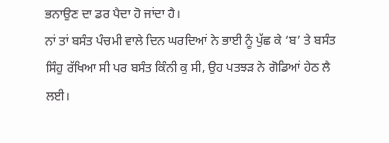ਭਨਾਉਣ ਦਾ ਡਰ ਪੈਦਾ ਹੋ ਜਾਂਦਾ ਹੈ।
ਨਾਂ ਤਾਂ ਬਸੰਤ ਪੰਚਮੀ ਵਾਲੇ ਦਿਨ ਘਰਦਿਆਂ ਨੇ ਭਾਈ ਨੂੰ ਪੁੱਛ ਕੇ ‘ਬ’ ਤੇ ਬਸੰਤ ਸਿੰਹੁ ਰੱਖਿਆ ਸੀ ਪਰ ਬਸੰਤ ਕਿੰਨੀ ਕੁ ਸੀ, ਉਹ ਪਤਝੜ ਨੇ ਗੋਡਿਆਂ ਹੇਠ ਲੈ ਲਈ।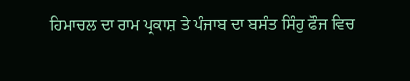ਹਿਮਾਚਲ ਦਾ ਰਾਮ ਪ੍ਰਕਾਸ਼ ਤੇ ਪੰਜਾਬ ਦਾ ਬਸੰਤ ਸਿੰਹੁ ਫੌਜ ਵਿਚ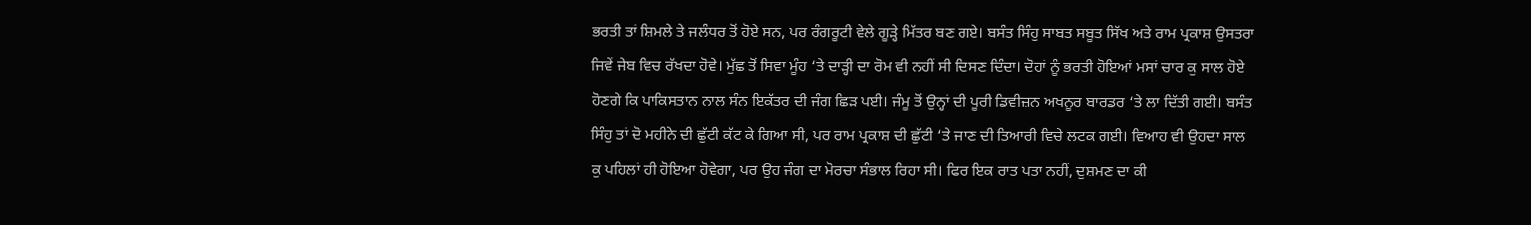ਭਰਤੀ ਤਾਂ ਸ਼ਿਮਲੇ ਤੇ ਜਲੰਧਰ ਤੋਂ ਹੋਏ ਸਨ, ਪਰ ਰੰਗਰੂਟੀ ਵੇਲੇ ਗੂੜ੍ਹੇ ਮਿੱਤਰ ਬਣ ਗਏ। ਬਸੰਤ ਸਿੰਹੁ ਸਾਬਤ ਸਬੂਤ ਸਿੱਖ ਅਤੇ ਰਾਮ ਪ੍ਰਕਾਸ਼ ਉਸਤਰਾ ਜਿਵੇਂ ਜੇਬ ਵਿਚ ਰੱਖਦਾ ਹੋਵੇ। ਮੁੱਛ ਤੋਂ ਸਿਵਾ ਮੂੰਹ ‘ਤੇ ਦਾੜ੍ਹੀ ਦਾ ਰੋਮ ਵੀ ਨਹੀਂ ਸੀ ਦਿਸਣ ਦਿੰਦਾ। ਦੋਹਾਂ ਨੂੰ ਭਰਤੀ ਹੋਇਆਂ ਮਸਾਂ ਚਾਰ ਕੁ ਸਾਲ ਹੋਏ ਹੋਣਗੇ ਕਿ ਪਾਕਿਸਤਾਨ ਨਾਲ ਸੰਨ ਇਕੱਤਰ ਦੀ ਜੰਗ ਛਿੜ ਪਈ। ਜੰਮੂ ਤੋਂ ਉਨ੍ਹਾਂ ਦੀ ਪੂਰੀ ਡਿਵੀਜ਼ਨ ਅਖਨੂਰ ਬਾਰਡਰ ‘ਤੇ ਲਾ ਦਿੱਤੀ ਗਈ। ਬਸੰਤ ਸਿੰਹੁ ਤਾਂ ਦੋ ਮਹੀਨੇ ਦੀ ਛੁੱਟੀ ਕੱਟ ਕੇ ਗਿਆ ਸੀ, ਪਰ ਰਾਮ ਪ੍ਰਕਾਸ਼ ਦੀ ਛੁੱਟੀ ‘ਤੇ ਜਾਣ ਦੀ ਤਿਆਰੀ ਵਿਚੇ ਲਟਕ ਗਈ। ਵਿਆਹ ਵੀ ਉਹਦਾ ਸਾਲ ਕੁ ਪਹਿਲਾਂ ਹੀ ਹੋਇਆ ਹੋਵੇਗਾ, ਪਰ ਉਹ ਜੰਗ ਦਾ ਮੋਰਚਾ ਸੰਭਾਲ ਰਿਹਾ ਸੀ। ਫਿਰ ਇਕ ਰਾਤ ਪਤਾ ਨਹੀਂ, ਦੁਸ਼ਮਣ ਦਾ ਕੀ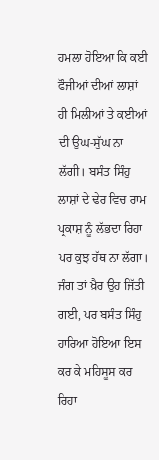ਹਮਲਾ ਹੋਇਆ ਕਿ ਕਈ ਫੌਜੀਆਂ ਦੀਆਂ ਲਾਸ਼ਾਂ ਹੀ ਮਿਲੀਆਂ ਤੇ ਕਈਆਂ ਦੀ ਉਘ-ਸੁੱਘ ਨਾ ਲੱਗੀ। ਬਸੰਤ ਸਿੰਹੁ ਲਾਸ਼ਾਂ ਦੇ ਢੇਰ ਵਿਚ ਰਾਮ ਪ੍ਰਕਾਸ਼ ਨੂੰ ਲੱਭਦਾ ਰਿਹਾ ਪਰ ਕੁਝ ਹੱਥ ਨਾ ਲੱਗਾ।
ਜੰਗ ਤਾਂ ਖ਼ੈਰ ਉਹ ਜਿੱਤੀ ਗਈ, ਪਰ ਬਸੰਤ ਸਿੰਹੁ ਹਾਰਿਆ ਹੋਇਆ ਇਸ ਕਰ ਕੇ ਮਹਿਸੂਸ ਕਰ ਰਿਹਾ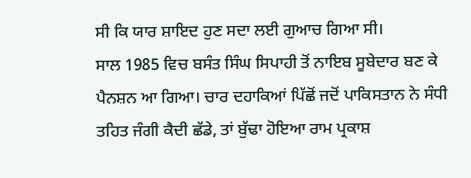ਸੀ ਕਿ ਯਾਰ ਸ਼ਾਇਦ ਹੁਣ ਸਦਾ ਲਈ ਗੁਆਚ ਗਿਆ ਸੀ।
ਸਾਲ 1985 ਵਿਚ ਬਸੰਤ ਸਿੰਘ ਸਿਪਾਹੀ ਤੋਂ ਨਾਇਬ ਸੂਬੇਦਾਰ ਬਣ ਕੇ ਪੈਨਸ਼ਨ ਆ ਗਿਆ। ਚਾਰ ਦਹਾਕਿਆਂ ਪਿੱਛੋਂ ਜਦੋਂ ਪਾਕਿਸਤਾਨ ਨੇ ਸੰਧੀ ਤਹਿਤ ਜੰਗੀ ਕੈਦੀ ਛੱਡੇ, ਤਾਂ ਬੁੱਢਾ ਹੋਇਆ ਰਾਮ ਪ੍ਰਕਾਸ਼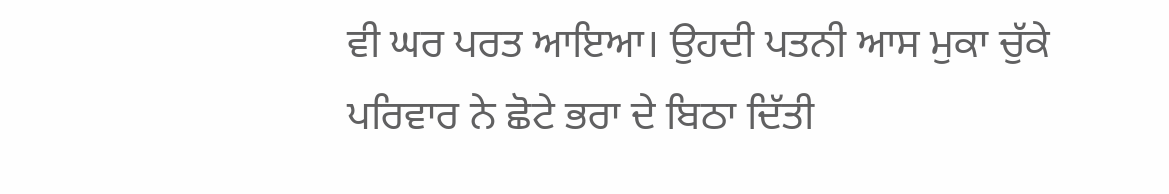ਵੀ ਘਰ ਪਰਤ ਆਇਆ। ਉਹਦੀ ਪਤਨੀ ਆਸ ਮੁਕਾ ਚੁੱਕੇ ਪਰਿਵਾਰ ਨੇ ਛੋਟੇ ਭਰਾ ਦੇ ਬਿਠਾ ਦਿੱਤੀ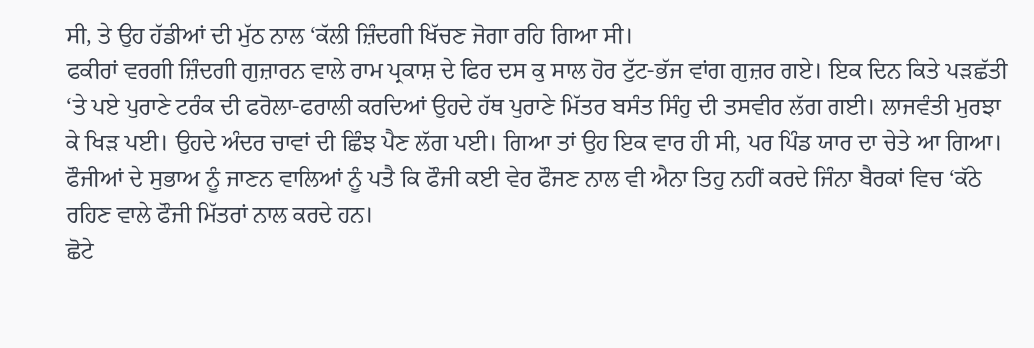ਸੀ, ਤੇ ਉਹ ਹੱਡੀਆਂ ਦੀ ਮੁੱਠ ਨਾਲ ‘ਕੱਲੀ ਜ਼ਿੰਦਗੀ ਖਿੱਚਣ ਜੋਗਾ ਰਹਿ ਗਿਆ ਸੀ।
ਫਕੀਰਾਂ ਵਰਗੀ ਜ਼ਿੰਦਗੀ ਗੁਜ਼ਾਰਨ ਵਾਲੇ ਰਾਮ ਪ੍ਰਕਾਸ਼ ਦੇ ਫਿਰ ਦਸ ਕੁ ਸਾਲ ਹੋਰ ਟੁੱਟ-ਭੱਜ ਵਾਂਗ ਗੁਜ਼ਰ ਗਏ। ਇਕ ਦਿਨ ਕਿਤੇ ਪੜਛੱਤੀ ‘ਤੇ ਪਏ ਪੁਰਾਣੇ ਟਰੰਕ ਦੀ ਫਰੋਲਾ-ਫਰਾਲੀ ਕਰਦਿਆਂ ਉਹਦੇ ਹੱਥ ਪੁਰਾਣੇ ਮਿੱਤਰ ਬਸੰਤ ਸਿੰਹੁ ਦੀ ਤਸਵੀਰ ਲੱਗ ਗਈ। ਲਾਜਵੰਤੀ ਮੁਰਝਾ ਕੇ ਖਿੜ ਪਈ। ਉਹਦੇ ਅੰਦਰ ਚਾਵਾਂ ਦੀ ਛਿੰਝ ਪੈਣ ਲੱਗ ਪਈ। ਗਿਆ ਤਾਂ ਉਹ ਇਕ ਵਾਰ ਹੀ ਸੀ, ਪਰ ਪਿੰਡ ਯਾਰ ਦਾ ਚੇਤੇ ਆ ਗਿਆ। ਫੌਜੀਆਂ ਦੇ ਸੁਭਾਅ ਨੂੰ ਜਾਣਨ ਵਾਲਿਆਂ ਨੂੰ ਪਤੈ ਕਿ ਫੌਜੀ ਕਈ ਵੇਰ ਫੌਜਣ ਨਾਲ ਵੀ ਐਨਾ ਤਿਹੁ ਨਹੀਂ ਕਰਦੇ ਜਿੰਨਾ ਬੈਰਕਾਂ ਵਿਚ ‘ਕੱਠੇ ਰਹਿਣ ਵਾਲੇ ਫੌਜੀ ਮਿੱਤਰਾਂ ਨਾਲ ਕਰਦੇ ਹਨ।
ਛੋਟੇ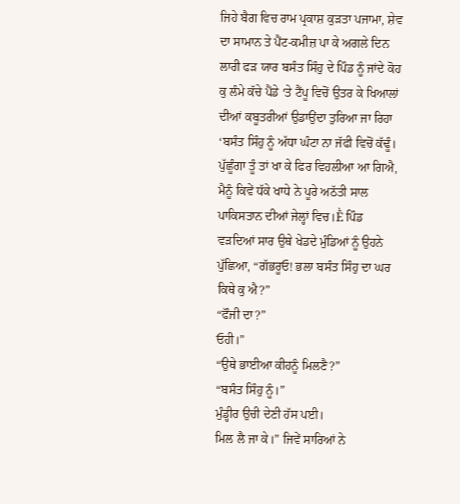ਜਿਹੇ ਬੈਗ ਵਿਚ ਰਾਮ ਪ੍ਰਕਾਸ਼ ਕੁੜਤਾ ਪਜਾਮਾ, ਸ਼ੇਵ ਦਾ ਸਾਮਾਨ ਤੇ ਪੈਂਟ-ਕਮੀਜ਼ ਪਾ ਕੇ ਅਗਲੇ ਦਿਨ ਲਾਰੀ ਫੜ ਯਾਰ ਬਸੰਤ ਸਿੰਹੁ ਦੇ ਪਿੰਡ ਨੂੰ ਜਾਂਦੇ ਕੋਹ ਕੁ ਲੰਮੇ ਕੱਚੇ ਪੈਂਡੇ ‘ਤੇ ਟੈਂਪੂ ਵਿਚੋਂ ਉਤਰ ਕੇ ਖਿਆਲਾਂ ਦੀਆਂ ਕਬੂਤਰੀਆਂ ਉਡਾਉਂਦਾ ਤੁਰਿਆ ਜਾ ਰਿਹਾ ‘ਬਸੰਤ ਸਿੰਹੁ ਨੂੰ ਅੱਧਾ ਘੰਟਾ ਨਾ ਜੱਫੀ ਵਿਚੋਂ ਕੱਢੂੰ। ਪੁੱਛੂੰਗਾ ਤੂੰ ਤਾਂ ਖਾ ਕੇ ਫਿਰ ਵਿਹਲੀਆ ਆ ਗਿਐ, ਮੈਨੂੰ ਕਿਵੇਂ ਧੱਕੇ ਖਾਧੇ ਨੇ ਪੂਰੇ ਅਠੱਤੀ ਸਾਲ ਪਾਕਿਸਤਾਨ ਦੀਆਂ ਜੇਲ੍ਹਾਂ ਵਿਚ।Ḕ ਪਿੰਡ ਵੜਦਿਆਂ ਸਾਰ ਉਥੇ ਖੇਡਦੇ ਮੁੰਡਿਆਂ ਨੂੰ ਉਹਨੇ ਪੁੱਛਿਆ, “ਗੱਭਰੂਓ! ਭਲਾ ਬਸੰਤ ਸਿੰਹੁ ਦਾ ਘਰ ਕਿਥੇ ਕੁ ਐ?”
“ਫੌਜੀ ਦਾ?”
ਓਹੀ।”
“ਉਥੇ ਭਾਈਆ ਕੀਹਨੂੰ ਮਿਲਣੈ?”
“ਬਸੰਤ ਸਿੰਹੁ ਨੂੰ।”
ਮੁੰਡ੍ਹੀਰ ਉਚੀ ਦੇਣੀ ਹੱਸ ਪਈ।
ਮਿਲ ਲੈ ਜਾ ਕੇ।” ਜਿਵੇਂ ਸਾਰਿਆਂ ਨੇ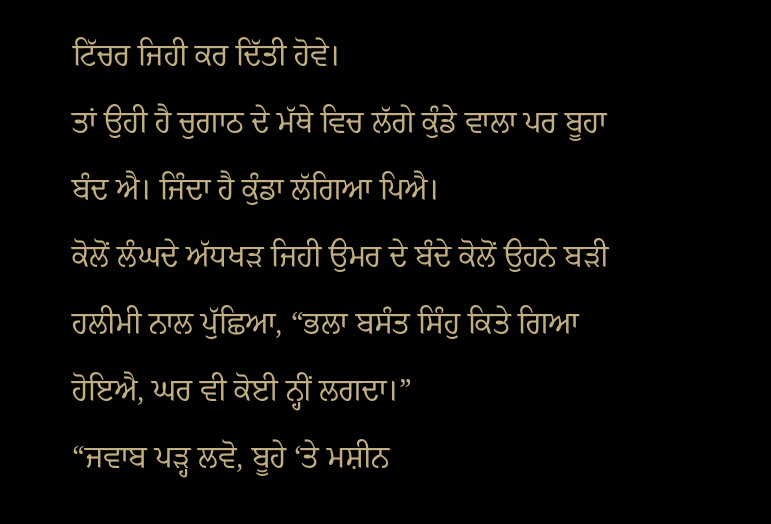ਟਿੱਚਰ ਜਿਹੀ ਕਰ ਦਿੱਤੀ ਹੋਵੇ।
ਤਾਂ ਉਹੀ ਹੈ ਚੁਗਾਠ ਦੇ ਮੱਥੇ ਵਿਚ ਲੱਗੇ ਕੁੰਡੇ ਵਾਲਾ ਪਰ ਬੂਹਾ ਬੰਦ ਐ। ਜਿੰਦਾ ਹੈ ਕੁੰਡਾ ਲੱਗਿਆ ਪਿਐ।
ਕੋਲੋਂ ਲੰਘਦੇ ਅੱਧਖੜ ਜਿਹੀ ਉਮਰ ਦੇ ਬੰਦੇ ਕੋਲੋਂ ਉਹਨੇ ਬੜੀ ਹਲੀਮੀ ਨਾਲ ਪੁੱਛਿਆ, “ਭਲਾ ਬਸੰਤ ਸਿੰਹੁ ਕਿਤੇ ਗਿਆ ਹੋਇਐ, ਘਰ ਵੀ ਕੋਈ ਨ੍ਹੀਂ ਲਗਦਾ।”
“ਜਵਾਬ ਪੜ੍ਹ ਲਵੋ, ਬੂਹੇ ‘ਤੇ ਮਸ਼ੀਨ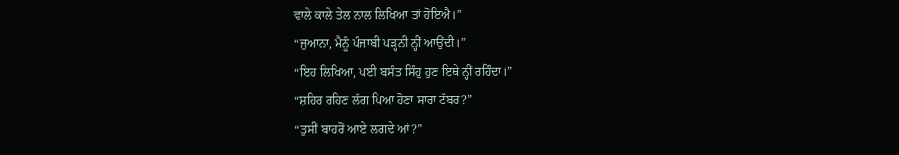ਵਾਲੇ ਕਾਲੇ ਤੇਲ ਨਾਲ ਲਿਖਿਆ ਤਾਂ ਹੋਇਐ।”
“ਜੁਆਨਾ, ਮੈਨੂੰ ਪੰਜਾਬੀ ਪੜ੍ਹਨੀ ਨ੍ਹੀਂ ਆਉਂਦੀ।”
“ਇਹ ਲਿਖਿਆ, ਪਈ ਬਸੰਤ ਸਿੰਹੁ ਹੁਣ ਇਥੇ ਨ੍ਹੀਂ ਰਹਿੰਦਾ।”
“ਸ਼ਹਿਰ ਰਹਿਣ ਲੱਗ ਪਿਆ ਹੋਣਾ ਸਾਰਾ ਟੱਬਰ?”
“ਤੁਸੀਂ ਬਾਹਰੋਂ ਆਏ ਲਗਦੇ ਆਂ?”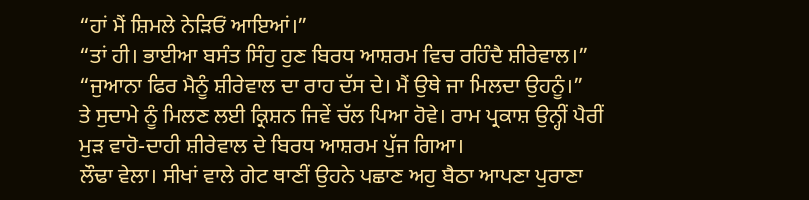“ਹਾਂ ਮੈਂ ਸ਼ਿਮਲੇ ਨੇੜਿਓਂ ਆਇਆਂ।”
“ਤਾਂ ਹੀ। ਭਾਈਆ ਬਸੰਤ ਸਿੰਹੁ ਹੁਣ ਬਿਰਧ ਆਸ਼ਰਮ ਵਿਚ ਰਹਿੰਦੈ ਸ਼ੀਰੇਵਾਲ।”
“ਜੁਆਨਾ ਫਿਰ ਮੈਨੂੰ ਸ਼ੀਰੇਵਾਲ ਦਾ ਰਾਹ ਦੱਸ ਦੇ। ਮੈਂ ਉਥੇ ਜਾ ਮਿਲਦਾ ਉਹਨੂੰ।”
ਤੇ ਸੁਦਾਮੇ ਨੂੰ ਮਿਲਣ ਲਈ ਕ੍ਰਿਸ਼ਨ ਜਿਵੇਂ ਚੱਲ ਪਿਆ ਹੋਵੇ। ਰਾਮ ਪ੍ਰਕਾਸ਼ ਉਨ੍ਹੀਂ ਪੈਰੀਂ ਮੁੜ ਵਾਹੋ-ਦਾਹੀ ਸ਼ੀਰੇਵਾਲ ਦੇ ਬਿਰਧ ਆਸ਼ਰਮ ਪੁੱਜ ਗਿਆ।
ਲੌਢਾ ਵੇਲਾ। ਸੀਖਾਂ ਵਾਲੇ ਗੇਟ ਥਾਣੀਂ ਉਹਨੇ ਪਛਾਣ ਅਹੁ ਬੈਠਾ ਆਪਣਾ ਪੁਰਾਣਾ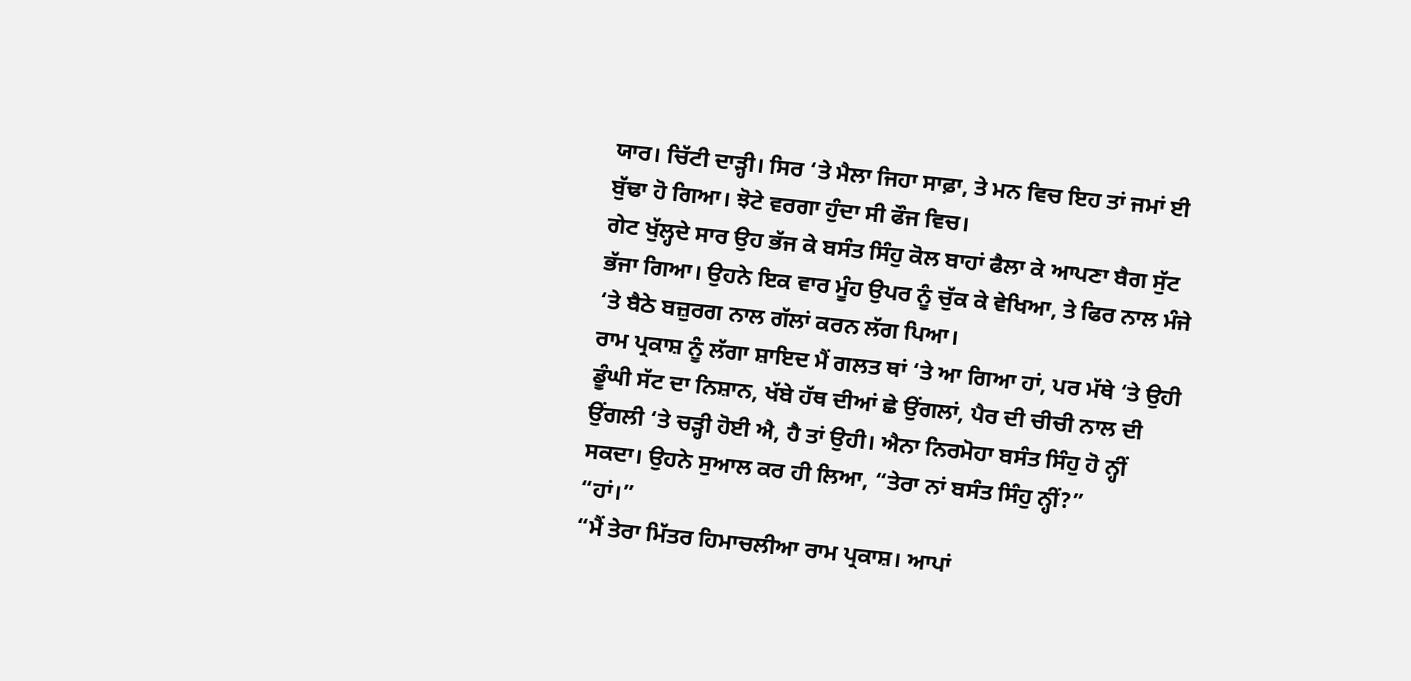ਯਾਰ। ਚਿੱਟੀ ਦਾੜ੍ਹੀ। ਸਿਰ ‘ਤੇ ਮੈਲਾ ਜਿਹਾ ਸਾਫ਼ਾ, ਤੇ ਮਨ ਵਿਚ ਇਹ ਤਾਂ ਜਮਾਂ ਈ ਬੁੱਢਾ ਹੋ ਗਿਆ। ਝੋਟੇ ਵਰਗਾ ਹੁੰਦਾ ਸੀ ਫੌਜ ਵਿਚ।
ਗੇਟ ਖੁੱਲ੍ਹਦੇ ਸਾਰ ਉਹ ਭੱਜ ਕੇ ਬਸੰਤ ਸਿੰਹੁ ਕੋਲ ਬਾਹਾਂ ਫੈਲਾ ਕੇ ਆਪਣਾ ਬੈਗ ਸੁੱਟ ਭੱਜਾ ਗਿਆ। ਉਹਨੇ ਇਕ ਵਾਰ ਮੂੰਹ ਉਪਰ ਨੂੰ ਚੁੱਕ ਕੇ ਵੇਖਿਆ, ਤੇ ਫਿਰ ਨਾਲ ਮੰਜੇ ‘ਤੇ ਬੈਠੇ ਬਜ਼ੁਰਗ ਨਾਲ ਗੱਲਾਂ ਕਰਨ ਲੱਗ ਪਿਆ।
ਰਾਮ ਪ੍ਰਕਾਸ਼ ਨੂੰ ਲੱਗਾ ਸ਼ਾਇਦ ਮੈਂ ਗਲਤ ਥਾਂ ‘ਤੇ ਆ ਗਿਆ ਹਾਂ, ਪਰ ਮੱਥੇ ‘ਤੇ ਉਹੀ ਡੂੰਘੀ ਸੱਟ ਦਾ ਨਿਸ਼ਾਨ, ਖੱਬੇ ਹੱਥ ਦੀਆਂ ਛੇ ਉਂਗਲਾਂ, ਪੈਰ ਦੀ ਚੀਚੀ ਨਾਲ ਦੀ ਉਂਗਲੀ ‘ਤੇ ਚੜ੍ਹੀ ਹੋਈ ਐ, ਹੈ ਤਾਂ ਉਹੀ। ਐਨਾ ਨਿਰਮੋਹਾ ਬਸੰਤ ਸਿੰਹੁ ਹੋ ਨ੍ਹੀਂ ਸਕਦਾ। ਉਹਨੇ ਸੁਆਲ ਕਰ ਹੀ ਲਿਆ, “ਤੇਰਾ ਨਾਂ ਬਸੰਤ ਸਿੰਹੁ ਨ੍ਹੀਂ?”
“ਹਾਂ।”
“ਮੈਂ ਤੇਰਾ ਮਿੱਤਰ ਹਿਮਾਚਲੀਆ ਰਾਮ ਪ੍ਰਕਾਸ਼। ਆਪਾਂ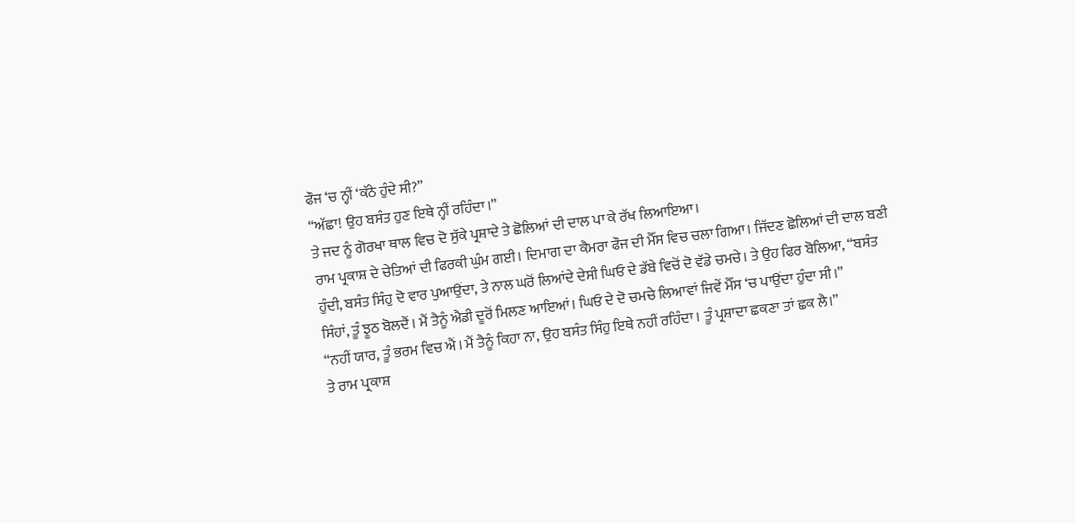ਫੌਜ ‘ਚ ਨ੍ਹੀਂ ‘ਕੱਠੇ ਹੁੰਦੇ ਸੀ?”
“ਅੱਛਾ! ਉਹ ਬਸੰਤ ਹੁਣ ਇਥੇ ਨ੍ਹੀਂ ਰਹਿੰਦਾ।”
ਤੇ ਜਦ ਨੂੰ ਗੋਰਖਾ ਥਾਲ ਵਿਚ ਦੋ ਸੁੱਕੇ ਪ੍ਰਸ਼ਾਦੇ ਤੇ ਛੋਲਿਆਂ ਦੀ ਦਾਲ ਪਾ ਕੇ ਰੱਖ ਲਿਆਇਆ।
ਰਾਮ ਪ੍ਰਕਾਸ਼ ਦੇ ਚੇਤਿਆਂ ਦੀ ਫਿਰਕੀ ਘੁੰਮ ਗਈ। ਦਿਮਾਗ ਦਾ ਕੈਮਰਾ ਫੌਜ ਦੀ ਮੈੱਸ ਵਿਚ ਚਲਾ ਗਿਆ। ਜਿੱਦਣ ਛੋਲਿਆਂ ਦੀ ਦਾਲ ਬਣੀ ਹੁੰਦੀ, ਬਸੰਤ ਸਿੰਹੁ ਦੋ ਵਾਰ ਪੁਆਉਂਦਾ, ਤੇ ਨਾਲ ਘਰੋਂ ਲਿਆਂਦੇ ਦੇਸੀ ਘਿਓ ਦੇ ਡੱਬੇ ਵਿਚੋਂ ਦੋ ਵੱਡੇ ਚਮਚੇ। ਤੇ ਉਹ ਫਿਰ ਬੋਲਿਆ, “ਬਸੰਤ ਸਿੰਹਾਂ, ਤੂੰ ਝੂਠ ਬੋਲਦੈਂ। ਮੈਂ ਤੈਨੂੰ ਐਡੀ ਦੂਰੋਂ ਮਿਲਣ ਆਇਆਂ। ਘਿਓ ਦੇ ਦੋ ਚਮਚੇ ਲਿਆਵਾਂ ਜਿਵੇਂ ਮੈੱਸ ‘ਚ ਪਾਉਂਦਾ ਹੁੰਦਾ ਸੀ।”
“ਨਹੀਂ ਯਾਰ, ਤੂੰ ਭਰਮ ਵਿਚ ਐਂ। ਮੈਂ ਤੈਨੂੰ ਕਿਹਾ ਨਾ, ਉਹ ਬਸੰਤ ਸਿੰਹੁ ਇਥੇ ਨਹੀਂ ਰਹਿੰਦਾ। ਤੂੰ ਪ੍ਰਸ਼ਾਦਾ ਛਕਣਾ ਤਾਂ ਛਕ ਲੈ।”
ਤੇ ਰਾਮ ਪ੍ਰਕਾਸ਼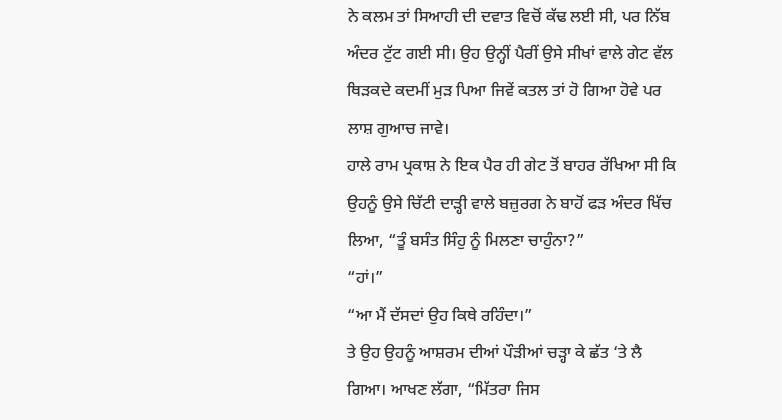ਨੇ ਕਲਮ ਤਾਂ ਸਿਆਹੀ ਦੀ ਦਵਾਤ ਵਿਚੋਂ ਕੱਢ ਲਈ ਸੀ, ਪਰ ਨਿੱਬ ਅੰਦਰ ਟੁੱਟ ਗਈ ਸੀ। ਉਹ ਉਨ੍ਹੀਂ ਪੈਰੀਂ ਉਸੇ ਸੀਖਾਂ ਵਾਲੇ ਗੇਟ ਵੱਲ ਥਿੜਕਦੇ ਕਦਮੀਂ ਮੁੜ ਪਿਆ ਜਿਵੇਂ ਕਤਲ ਤਾਂ ਹੋ ਗਿਆ ਹੋਵੇ ਪਰ ਲਾਸ਼ ਗੁਆਚ ਜਾਵੇ।
ਹਾਲੇ ਰਾਮ ਪ੍ਰਕਾਸ਼ ਨੇ ਇਕ ਪੈਰ ਹੀ ਗੇਟ ਤੋਂ ਬਾਹਰ ਰੱਖਿਆ ਸੀ ਕਿ ਉਹਨੂੰ ਉਸੇ ਚਿੱਟੀ ਦਾੜ੍ਹੀ ਵਾਲੇ ਬਜ਼ੁਰਗ ਨੇ ਬਾਹੋਂ ਫੜ ਅੰਦਰ ਖਿੱਚ ਲਿਆ, “ਤੂੰ ਬਸੰਤ ਸਿੰਹੁ ਨੂੰ ਮਿਲਣਾ ਚਾਹੁੰਨਾ?”
“ਹਾਂ।”
“ਆ ਮੈਂ ਦੱਸਦਾਂ ਉਹ ਕਿਥੇ ਰਹਿੰਦਾ।”
ਤੇ ਉਹ ਉਹਨੂੰ ਆਸ਼ਰਮ ਦੀਆਂ ਪੌੜੀਆਂ ਚੜ੍ਹਾ ਕੇ ਛੱਤ ‘ਤੇ ਲੈ ਗਿਆ। ਆਖਣ ਲੱਗਾ, “ਮਿੱਤਰਾ ਜਿਸ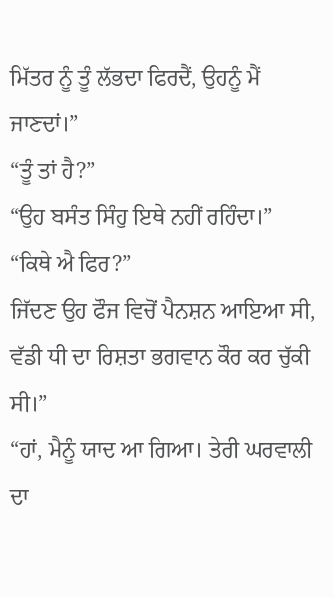ਮਿੱਤਰ ਨੂੰ ਤੂੰ ਲੱਭਦਾ ਫਿਰਦੈਂ, ਉਹਨੂੰ ਮੈਂ ਜਾਣਦਾਂ।”
“ਤੂੰ ਤਾਂ ਹੈ?”
“ਉਹ ਬਸੰਤ ਸਿੰਹੁ ਇਥੇ ਨਹੀਂ ਰਹਿੰਦਾ।”
“ਕਿਥੇ ਐ ਫਿਰ?”
ਜਿੱਦਣ ਉਹ ਫੌਜ ਵਿਚੋਂ ਪੈਨਸ਼ਨ ਆਇਆ ਸੀ, ਵੱਡੀ ਧੀ ਦਾ ਰਿਸ਼ਤਾ ਭਗਵਾਨ ਕੌਰ ਕਰ ਚੁੱਕੀ ਸੀ।”
“ਹਾਂ, ਮੈਨੂੰ ਯਾਦ ਆ ਗਿਆ। ਤੇਰੀ ਘਰਵਾਲੀ ਦਾ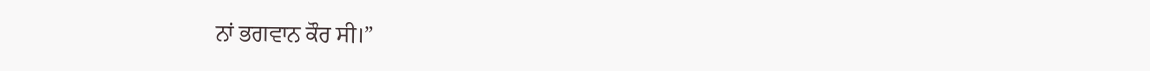ਨਾਂ ਭਗਵਾਨ ਕੌਰ ਸੀ।”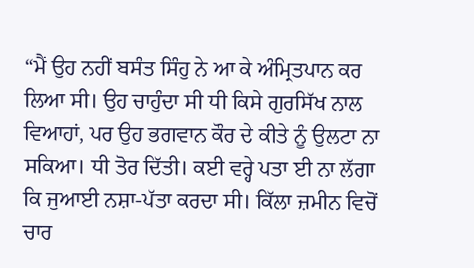“ਮੈਂ ਉਹ ਨਹੀਂ ਬਸੰਤ ਸਿੰਹੁ ਨੇ ਆ ਕੇ ਅੰਮ੍ਰਿਤਪਾਨ ਕਰ ਲਿਆ ਸੀ। ਉਹ ਚਾਹੁੰਦਾ ਸੀ ਧੀ ਕਿਸੇ ਗੁਰਸਿੱਖ ਨਾਲ ਵਿਆਹਾਂ, ਪਰ ਉਹ ਭਗਵਾਨ ਕੌਰ ਦੇ ਕੀਤੇ ਨੂੰ ਉਲਟਾ ਨਾ ਸਕਿਆ। ਧੀ ਤੋਰ ਦਿੱਤੀ। ਕਈ ਵਰ੍ਹੇ ਪਤਾ ਈ ਨਾ ਲੱਗਾ ਕਿ ਜੁਆਈ ਨਸ਼ਾ-ਪੱਤਾ ਕਰਦਾ ਸੀ। ਕਿੱਲਾ ਜ਼ਮੀਨ ਵਿਚੋਂ ਚਾਰ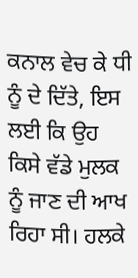ਕਨਾਲ ਵੇਚ ਕੇ ਧੀ ਨੂੰ ਦੇ ਦਿੱਤੇ, ਇਸ ਲਈ ਕਿ ਉਹ ਕਿਸੇ ਵੱਡੇ ਮੁਲਕ ਨੂੰ ਜਾਣ ਦੀ ਆਖ ਰਿਹਾ ਸੀ। ਹਲਕੇ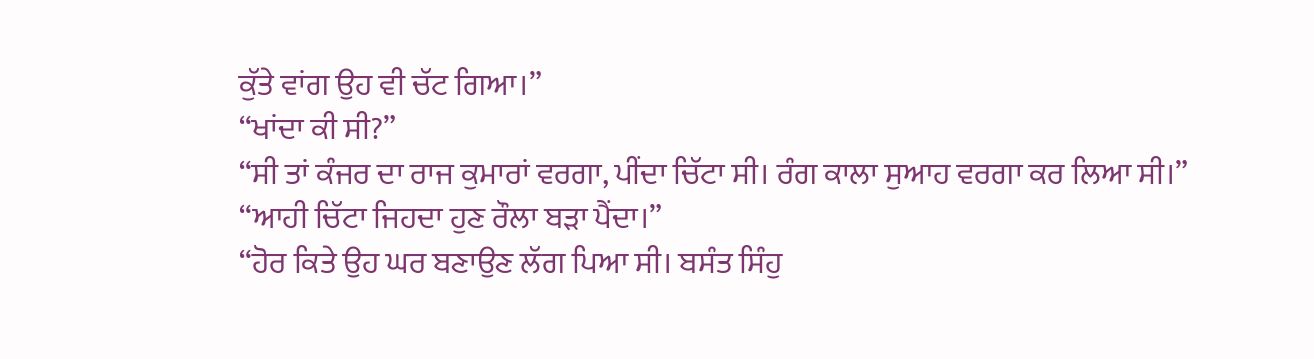ਕੁੱਤੇ ਵਾਂਗ ਉਹ ਵੀ ਚੱਟ ਗਿਆ।”
“ਖਾਂਦਾ ਕੀ ਸੀ?”
“ਸੀ ਤਾਂ ਕੰਜਰ ਦਾ ਰਾਜ ਕੁਮਾਰਾਂ ਵਰਗਾ, ਪੀਂਦਾ ਚਿੱਟਾ ਸੀ। ਰੰਗ ਕਾਲਾ ਸੁਆਹ ਵਰਗਾ ਕਰ ਲਿਆ ਸੀ।”
“ਆਹੀ ਚਿੱਟਾ ਜਿਹਦਾ ਹੁਣ ਰੌਲਾ ਬੜਾ ਪੈਂਦਾ।”
“ਹੋਰ ਕਿਤੇ ਉਹ ਘਰ ਬਣਾਉਣ ਲੱਗ ਪਿਆ ਸੀ। ਬਸੰਤ ਸਿੰਹੁ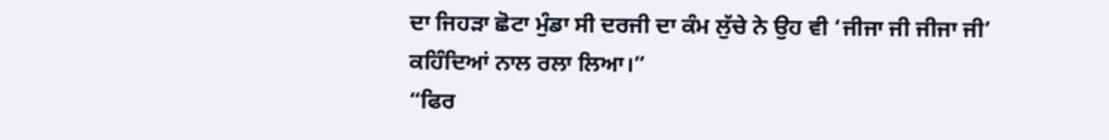ਦਾ ਜਿਹੜਾ ਛੋਟਾ ਮੁੰਡਾ ਸੀ ਦਰਜੀ ਦਾ ਕੰਮ ਲੁੱਚੇ ਨੇ ਉਹ ਵੀ ‘ਜੀਜਾ ਜੀ ਜੀਜਾ ਜੀ’ ਕਹਿੰਦਿਆਂ ਨਾਲ ਰਲਾ ਲਿਆ।”
“ਫਿਰ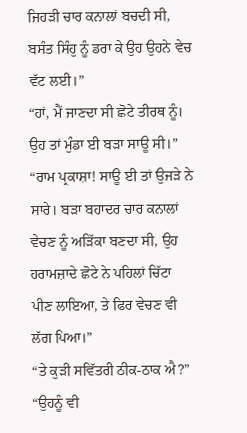ਜਿਹੜੀ ਚਾਰ ਕਨਾਲਾਂ ਬਚਦੀ ਸੀ, ਬਸੰਤ ਸਿੰਹੁ ਨੂੰ ਡਰਾ ਕੇ ਉਹ ਉਹਨੇ ਵੇਚ ਵੱਟ ਲਈ।”
“ਹਾਂ, ਮੈਂ ਜਾਣਦਾ ਸੀ ਛੋਟੇ ਤੀਰਥ ਨੂੰ। ਉਹ ਤਾਂ ਮੁੰਡਾ ਈ ਬੜਾ ਸਾਊ ਸੀ।”
“ਰਾਮ ਪ੍ਰਕਾਸ਼ਾ! ਸਾਊ ਈ ਤਾਂ ਉਜੜੇ ਨੇ ਸਾਰੇ। ਬੜਾ ਬਹਾਦਰ ਚਾਰ ਕਨਾਲਾਂ ਵੇਚਣ ਨੂੰ ਅੜਿੱਕਾ ਬਣਦਾ ਸੀ, ਉਹ ਹਰਾਮਜ਼ਾਦੇ ਛੋਟੇ ਨੇ ਪਹਿਲਾਂ ਚਿੱਟਾ ਪੀਣ ਲਾਇਆ, ਤੇ ਫਿਰ ਵੇਚਣ ਵੀ ਲੱਗ ਪਿਆ।”
“ਤੇ ਕੁੜੀ ਸਵਿੱਤਰੀ ਠੀਕ-ਠਾਕ ਐ?”
“ਉਹਨੂੰ ਵੀ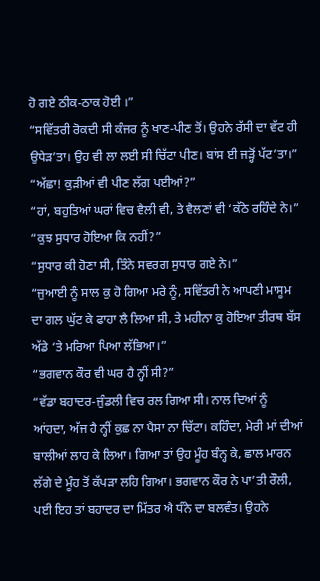ਹੋ ਗਏ ਠੀਕ-ਠਾਕ ਹੋਈ ।”
“ਸਵਿੱਤਰੀ ਰੋਕਦੀ ਸੀ ਕੰਜਰ ਨੂੰ ਖਾਣ-ਪੀਣ ਤੋਂ। ਉਹਨੇ ਰੱਸੀ ਦਾ ਵੱਟ ਹੀ ਉਧੇੜ’ਤਾ। ਉਹ ਵੀ ਲਾ ਲਈ ਸੀ ਚਿੱਟਾ ਪੀਣ। ਬਾਂਸ ਈ ਜੜ੍ਹੋਂ ਪੱਟ’ਤਾ।”
“ਅੱਛਾ! ਕੁੜੀਆਂ ਵੀ ਪੀਣ ਲੱਗ ਪਈਆਂ?”
“ਹਾਂ, ਬਹੁਤਿਆਂ ਘਰਾਂ ਵਿਚ ਵੈਲੀ ਵੀ, ਤੇ ਵੈਲਣਾਂ ਵੀ ‘ਕੱਠੇ ਰਹਿੰਦੇ ਨੇ।”
“ਕੁਝ ਸੁਧਾਰ ਹੋਇਆ ਕਿ ਨਹੀਂ?”
“ਸੁਧਾਰ ਕੀ ਹੋਣਾ ਸੀ, ਤਿੰਨੇ ਸਵਰਗ ਸੁਧਾਰ ਗਏ ਨੇ।”
“ਜੁਆਈ ਨੂੰ ਸਾਲ ਕੁ ਹੋ ਗਿਆ ਮਰੇ ਨੂੰ, ਸਵਿੱਤਰੀ ਨੇ ਆਪਣੀ ਮਾਸੂਮ ਦਾ ਗਲ ਘੁੱਟ ਕੇ ਫਾਹਾ ਲੈ ਲਿਆ ਸੀ, ਤੇ ਮਹੀਨਾ ਕੁ ਹੋਇਆ ਤੀਰਥ ਬੱਸ ਅੱਡੇ ‘ਤੇ ਮਰਿਆ ਪਿਆ ਲੱਭਿਆ।”
“ਭਗਵਾਨ ਕੌਰ ਵੀ ਘਰ ਹੈ ਨ੍ਹੀਂ ਸੀ?”
“ਵੱਡਾ ਬਹਾਦਰ-ਜੁੰਡਲੀ ਵਿਚ ਰਲ ਗਿਆ ਸੀ। ਨਾਲ ਦਿਆਂ ਨੂੰ ਆਂਹਦਾ, ਅੱਜ ਹੈ ਨ੍ਹੀਂ ਕੁਛ ਨਾ ਪੈਸਾ ਨਾ ਚਿੱਟਾ। ਕਹਿੰਦਾ, ਮੇਰੀ ਮਾਂ ਦੀਆਂ ਬਾਲੀਆਂ ਲਾਹ ਕੇ ਲਿਆ। ਗਿਆ ਤਾਂ ਉਹ ਮੂੰਹ ਬੰਨ੍ਹ ਕੇ, ਛਾਲ ਮਾਰਨ ਲੱਗੇ ਦੇ ਮੂੰਹ ਤੋਂ ਕੱਪੜਾ ਲਹਿ ਗਿਆ। ਭਗਵਾਨ ਕੌਰ ਨੇ ਪਾ’ਤੀ ਰੌਲੀ, ਪਈ ਇਹ ਤਾਂ ਬਹਾਦਰ ਦਾ ਮਿੱਤਰ ਐ ਧੰਨੇ ਦਾ ਬਲਵੰਤ। ਉਹਨੇ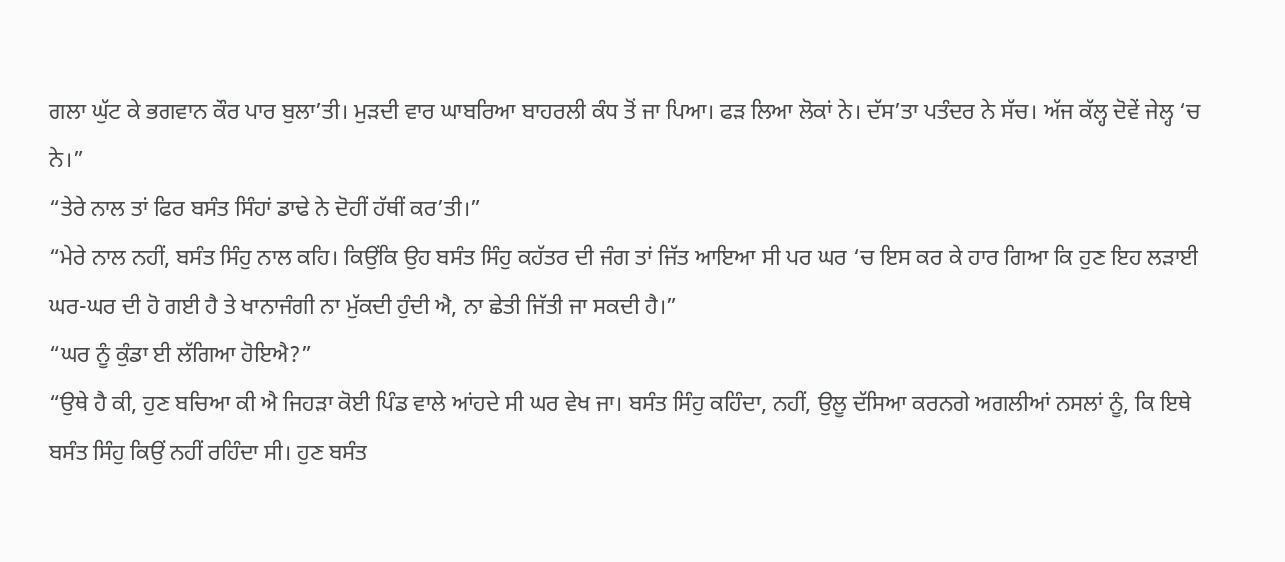ਗਲਾ ਘੁੱਟ ਕੇ ਭਗਵਾਨ ਕੌਰ ਪਾਰ ਬੁਲਾ’ਤੀ। ਮੁੜਦੀ ਵਾਰ ਘਾਬਰਿਆ ਬਾਹਰਲੀ ਕੰਧ ਤੋਂ ਜਾ ਪਿਆ। ਫੜ ਲਿਆ ਲੋਕਾਂ ਨੇ। ਦੱਸ’ਤਾ ਪਤੰਦਰ ਨੇ ਸੱਚ। ਅੱਜ ਕੱਲ੍ਹ ਦੋਵੇਂ ਜੇਲ੍ਹ ‘ਚ ਨੇ।”
“ਤੇਰੇ ਨਾਲ ਤਾਂ ਫਿਰ ਬਸੰਤ ਸਿੰਹਾਂ ਡਾਢੇ ਨੇ ਦੋਹੀਂ ਹੱਥੀਂ ਕਰ’ਤੀ।”
“ਮੇਰੇ ਨਾਲ ਨਹੀਂ, ਬਸੰਤ ਸਿੰਹੁ ਨਾਲ ਕਹਿ। ਕਿਉਂਕਿ ਉਹ ਬਸੰਤ ਸਿੰਹੁ ਕਹੱਤਰ ਦੀ ਜੰਗ ਤਾਂ ਜਿੱਤ ਆਇਆ ਸੀ ਪਰ ਘਰ ‘ਚ ਇਸ ਕਰ ਕੇ ਹਾਰ ਗਿਆ ਕਿ ਹੁਣ ਇਹ ਲੜਾਈ ਘਰ-ਘਰ ਦੀ ਹੋ ਗਈ ਹੈ ਤੇ ਖਾਨਾਜੰਗੀ ਨਾ ਮੁੱਕਦੀ ਹੁੰਦੀ ਐ, ਨਾ ਛੇਤੀ ਜਿੱਤੀ ਜਾ ਸਕਦੀ ਹੈ।”
“ਘਰ ਨੂੰ ਕੁੰਡਾ ਈ ਲੱਗਿਆ ਹੋਇਐ?”
“ਉਥੇ ਹੈ ਕੀ, ਹੁਣ ਬਚਿਆ ਕੀ ਐ ਜਿਹੜਾ ਕੋਈ ਪਿੰਡ ਵਾਲੇ ਆਂਹਦੇ ਸੀ ਘਰ ਵੇਖ ਜਾ। ਬਸੰਤ ਸਿੰਹੁ ਕਹਿੰਦਾ, ਨਹੀਂ, ਉਲੂ ਦੱਸਿਆ ਕਰਨਗੇ ਅਗਲੀਆਂ ਨਸਲਾਂ ਨੂੰ, ਕਿ ਇਥੇ ਬਸੰਤ ਸਿੰਹੁ ਕਿਉਂ ਨਹੀਂ ਰਹਿੰਦਾ ਸੀ। ਹੁਣ ਬਸੰਤ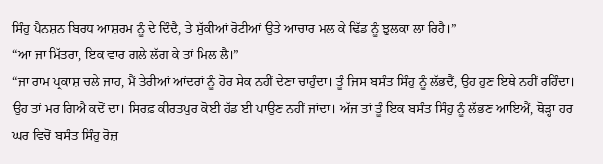ਸਿੰਹੁ ਪੈਨਸ਼ਨ ਬਿਰਧ ਆਸ਼ਰਮ ਨੂੰ ਦੇ ਦਿੰਦੈ, ਤੇ ਸੁੱਕੀਆਂ ਰੋਟੀਆਂ ਉਤੇ ਆਚਾਰ ਮਲ ਕੇ ਢਿੱਡ ਨੂੰ ਝੁਲਕਾ ਲਾ ਰਿਹੈ।”
“ਆ ਜਾ ਮਿੱਤਰਾ, ਇਕ ਵਾਰ ਗਲੇ ਲੱਗ ਕੇ ਤਾਂ ਮਿਲ ਲੈ।”
“ਜਾ ਰਾਮ ਪ੍ਰਕਾਸ਼ ਚਲੇ ਜਾਹ, ਮੈਂ ਤੇਰੀਆਂ ਆਂਦਰਾਂ ਨੂੰ ਹੋਰ ਸੇਕ ਨਹੀਂ ਦੇਣਾ ਚਾਹੁੰਦਾ। ਤੂੰ ਜਿਸ ਬਸੰਤ ਸਿੰਹੁ ਨੂੰ ਲੱਭਦੈਂ, ਉਹ ਹੁਣ ਇਥੇ ਨਹੀਂ ਰਹਿੰਦਾ। ਉਹ ਤਾਂ ਮਰ ਗਿਐ ਕਦੋਂ ਦਾ। ਸਿਰਫ਼ ਕੀਰਤਪੁਰ ਕੋਈ ਹੱਡ ਈ ਪਾਉਣ ਨਹੀਂ ਜਾਂਦਾ। ਅੱਜ ਤਾਂ ਤੂੰ ਇਕ ਬਸੰਤ ਸਿੰਹੁ ਨੂੰ ਲੱਭਣ ਆਇਐਂ, ਥੋੜ੍ਹਾ ਹਰ ਘਰ ਵਿਚੋਂ ਬਸੰਤ ਸਿੰਹੁ ਰੋਜ਼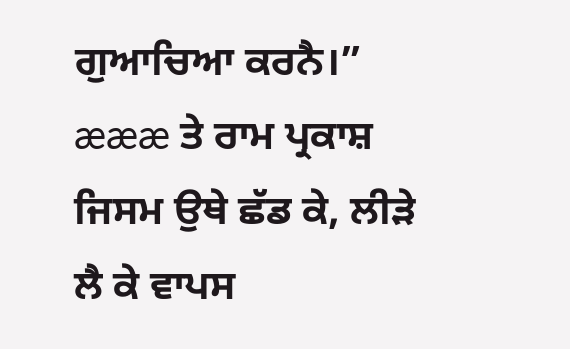ਗੁਆਚਿਆ ਕਰਨੈ।”
æææ ਤੇ ਰਾਮ ਪ੍ਰਕਾਸ਼ ਜਿਸਮ ਉਥੇ ਛੱਡ ਕੇ, ਲੀੜੇ ਲੈ ਕੇ ਵਾਪਸ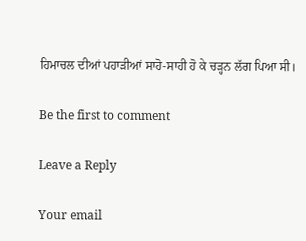ਹਿਮਾਚਲ ਦੀਆਂ ਪਹਾੜੀਆਂ ਸਾਹੋ-ਸਾਹੀ ਹੋ ਕੇ ਚੜ੍ਹਨ ਲੱਗ ਪਿਆ ਸੀ।

Be the first to comment

Leave a Reply

Your email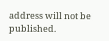address will not be published.